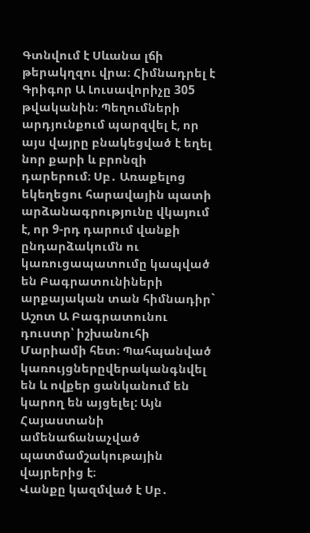Գտնվում է Սևանա լճի թերակղզու վրա։ Հիմնադրել է Գրիգոր Ա Լուսավորիչը 305 թվականին։ Պեղումների արդյունքում պարզվել է, որ այս վայրը բնակեցված է եղել նոր քարի և բրոնզի դարերում։ Սբ․ Առաքելոց եկեղեցու հարավային պատի արձանագրությունը վկայում է, որ 9-րդ դարում վանքի ընդարձակումն ու կառուցապատումը կապված են Բագրատունիների արքայական տան հիմնադիր` Աշոտ Ա Բագրատունու դուստր՝ իշխանուհի Մարիամի հետ։ Պահպանված կառույցներըվերականգնվել են և ովքեր ցանկանում են կարող են այցելել: Այն Հայաստանի ամենաճանաչված պատմամշակութային վայրերից է։
Վանքը կազմված է Սբ․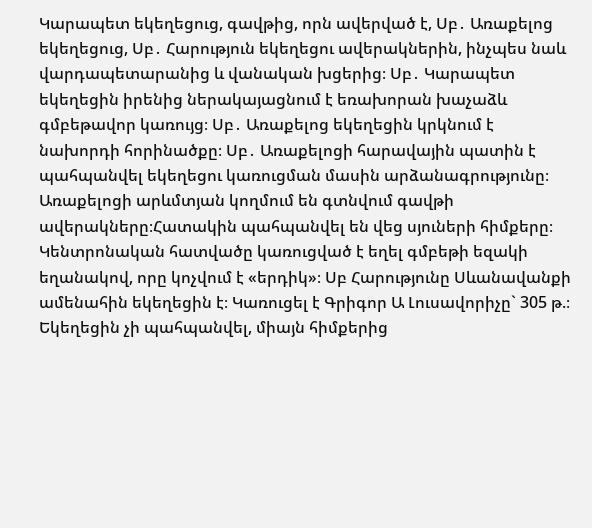Կարապետ եկեղեցուց, գավթից, որն ավերված է, Սբ․ Առաքելոց եկեղեցուց, Սբ․ Հարություն եկեղեցու ավերակներին, ինչպես նաև վարդապետարանից և վանական խցերից։ Սբ․ Կարապետ եկեղեցին իրենից ներակայացնում է եռախորան խաչաձև գմբեթավոր կառույց։ Սբ․ Առաքելոց եկեղեցին կրկնում է նախորդի հորինածքը։ Սբ․ Առաքելոցի հարավային պատին է պահպանվել եկեղեցու կառուցման մասին արձանագրությունը։ Առաքելոցի արևմտյան կողմում են գտնվում գավթի ավերակները։Հատակին պահպանվել են վեց սյուների հիմքերը։ Կենտրոնական հատվածը կառուցված է եղել գմբեթի եզակի եղանակով, որը կոչվում է «երդիկ»։ Սբ Հարությունը Սևանավանքի ամենահին եկեղեցին է։ Կառուցել է Գրիգոր Ա Լուսավորիչը` 305 թ.։ Եկեղեցին չի պահպանվել, միայն հիմքերից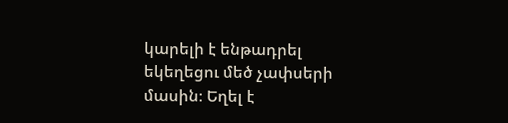կարելի է ենթադրել եկեղեցու մեծ չափսերի մասին։ Եղել է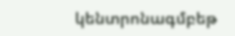կենտրոնագմբեթ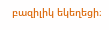բազիլիկ եկեղեցի։